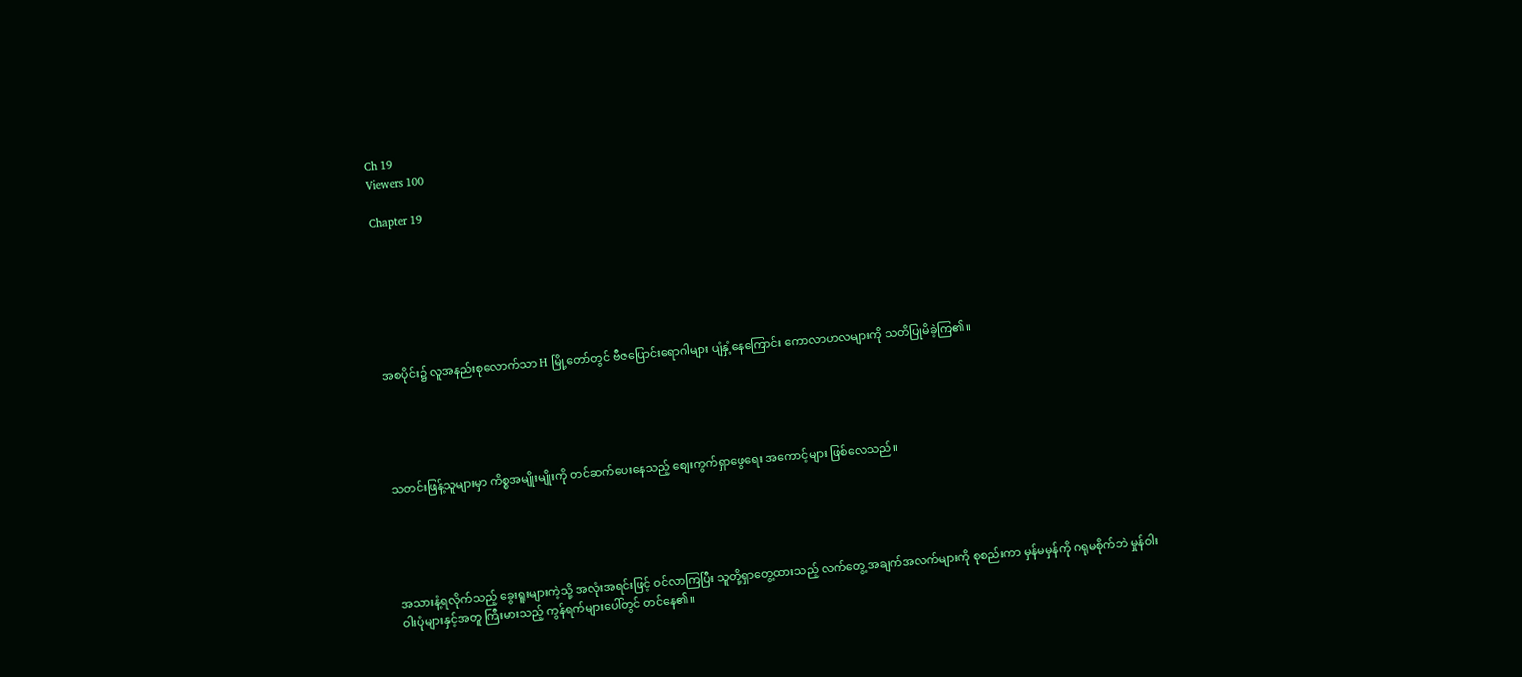Ch 19
Viewers 100

Chapter 19







အစပိုင်း၌ လူအနည်းစုလောက်သာ H မြို့တော်တွင် ဗီဇပြောင်းရောဂါများ ပျံနှံ့နေကြောင်း ကောလာဟလများကို သတိပြုမိခဲ့ကြ၏။





သတင်းဖြန့်သူများမှာ ကိစ္စအမျိုးမျိုးကို တင်ဆက်ပေးနေသည့် စျေးကွက်ရှာဖွေရေး အကောင့်များ ဖြစ်လေသည်။





အသားနံ့ရလိုက်သည့် ခွေးရူးများကဲ့သို့ အလုံးအရင်းဖြင့် ဝင်လာကြပြီး သူတို့ရှာတွေ့ထားသည့် လက်တွေ့ အချက်အလက်များကို စုစည်းကာ မှန်မမှန်ကို ဂရုမစိုက်ဘဲ မှုန်ဝါးဝါးပုံများနှင့်အတူ ကြီးမားသည့် ကွန်ရက်များပေါ်တွင် တင်နေ၏။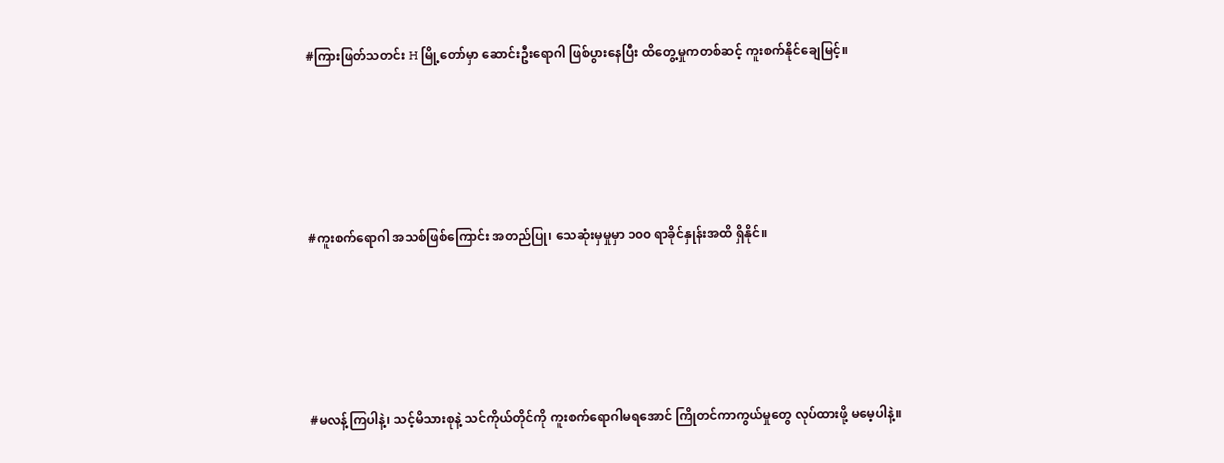#ကြားဖြတ်သတင်း H မြို့တော်မှာ ဆောင်းဦးရောဂါ ဖြစ်ပွားနေပြီး ထိတွေ့မှုကတစ်ဆင့် ကူးစက်နိုင်ချေမြင့်။





#ကူးစက်ရောဂါ အသစ်ဖြစ်ကြောင်း အတည်ပြု၊ သေဆုံးမှမှုမှာ ၁၀၀ ရာခိုင်နှုန်းအထိ ရှိနိုင်။





#မလန့်ကြပါနဲ့၊ သင့်မိသားစုနဲ့ သင်ကိုယ်တိုင်ကို ကူးစက်ရောဂါမရအောင် ကြိုတင်ကာကွယ်မှုတွေ လုပ်ထားဖို့ မမေ့ပါနဲ့။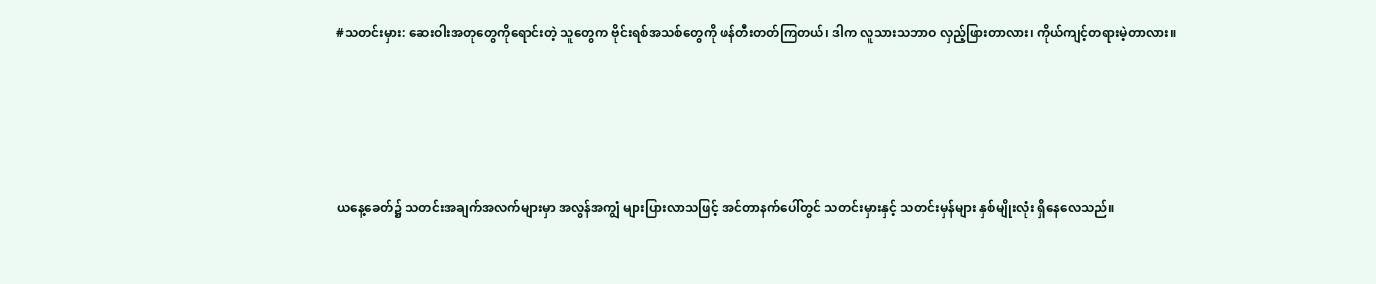#သတင်းမှား: ဆေးဝါးအတုတွေကိုရောင်းတဲ့ သူတွေက ဗိုင်းရစ်အသစ်တွေကို ဖန်တီးတတ်ကြတယ်၊ ဒါက လူသားသဘာဝ လှည့်ဖြားတာလား၊ ကိုယ်ကျင့်တရားမဲ့တာလား။





ယနေ့ခေတ်၌ သတင်းအချက်အလက်များမှာ အလွန်အကျွံ များပြားလာသဖြင့် အင်တာနက်ပေါ်တွင် သတင်းမှားနှင့် သတင်းမှန်များ နှစ်မျိုးလုံး ရှိနေလေသည်။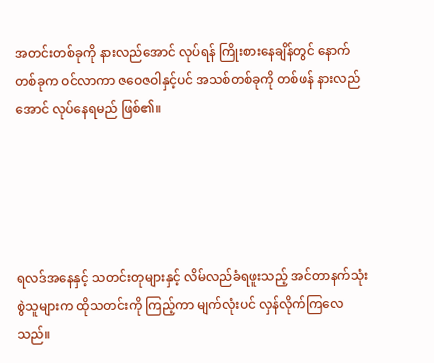အတင်းတစ်ခုကို နားလည်အောင် လုပ်ရန် ကြိုးစားနေချိန်တွင် နောက်တစ်ခုက ဝင်လာကာ ဇဝေဇဝါနှင့်ပင် အသစ်တစ်ခုကို တစ်ဖန် နားလည်အောင် လုပ်နေရမည် ဖြစ်၏။





ရလဒ်အနေနှင့် သတင်းတုများနှင့် လိမ်လည်ခံရဖူးသည့် အင်တာနက်သုံးစွဲသူများက ထိုသတင်းကို ကြည့်ကာ မျက်လုံးပင် လှန်လိုက်ကြလေသည်။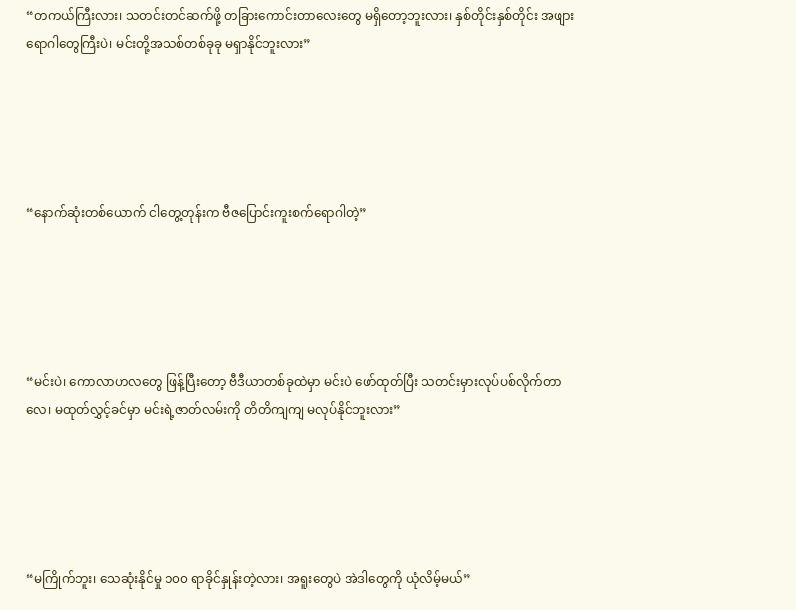“တကယ်ကြီးလား၊ သတင်းတင်ဆက်ဖို့ တခြားကောင်းတာလေးတွေ မရှိတော့ဘူးလား၊ နှစ်တိုင်းနှစ်တိုင်း အဖျားရောဂါတွေကြီးပဲ၊ မင်းတို့အသစ်တစ်ခုခု မရှာနိုင်ဘူးလား”





“နောက်ဆုံးတစ်ယောက် ငါတွေ့တုန်းက ဗီဇပြောင်းကူးစက်ရောဂါတဲ့”





“မင်းပဲ၊ ကောလာဟလတွေ ဖြန့်ပြီးတော့ ဗီဒီယာတစ်ခုထဲမှာ မင်းပဲ ဖော်ထုတ်ပြီး သတင်းမှားလုပ်ပစ်လိုက်တာလေ၊ မထုတ်လွှင့်ခင်မှာ မင်းရဲ့ဇာတ်လမ်းကို တိတိကျကျ မလုပ်နိုင်ဘူးလား”





“မကြိုက်ဘူး၊ သေဆုံးနိုင်မှု ၁၀၀ ရာခိုင်နှုန်းတဲ့လား၊ အရူးတွေပဲ အဲဒါတွေကို ယုံလိမ့်မယ်”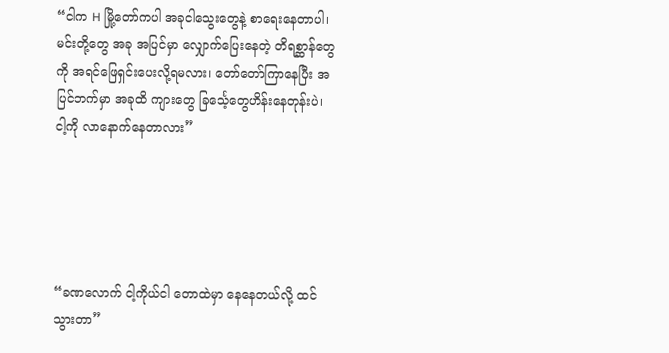“ငါက H မြို့တော်ကပါ အခုငါသွေးတွေနဲ့ စာရေးနေတာပါ၊ မင်းတို့တွေ အခု အပြင်မှာ လျှောက်ပြေးနေတဲ့ တိရစ္ဆာန်တွေကို အရင်ဖြေရှင်းပေးလို့ရမလား၊ တော်တော်ကြာနေပြီး အပြင်ဘက်မှာ အခုထိ ကျားတွေ ခြင်္သေ့တွေဟိန်းနေတုန်းပဲ၊ ငါ့ကို လာနောက်နေတာလား”





“ခဏလောက် ငါ့ကိုယ်ငါ တောထဲမှာ နေနေတယ်လို့ ထင်သွားတာ”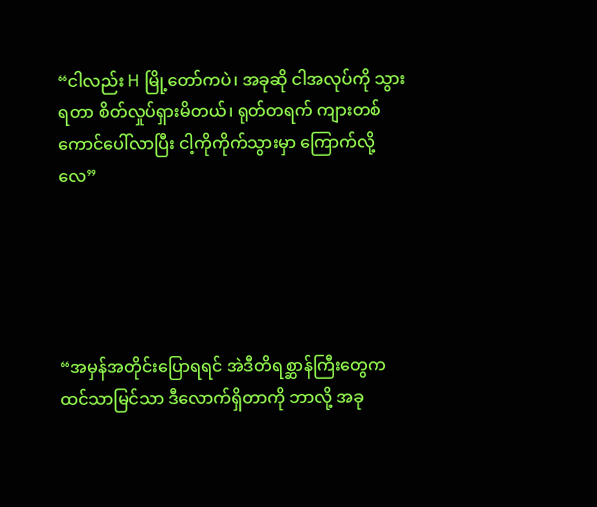“ငါလည်း H မြို့တော်ကပဲ၊ အခုဆို ငါအလုပ်ကို သွားရတာ စိတ်လှုပ်ရှားမိတယ်၊ ရုတ်တရက် ကျားတစ်ကောင်ပေါ်လာပြီး ငါ့ကိုကိုက်သွားမှာ ကြောက်လို့လေ”





“အမှန်အတိုင်းပြောရရင် အဲဒီတိရစ္ဆာန်ကြီးတွေက ထင်သာမြင်သာ ဒီလောက်ရှိတာကို ဘာလို့ အခု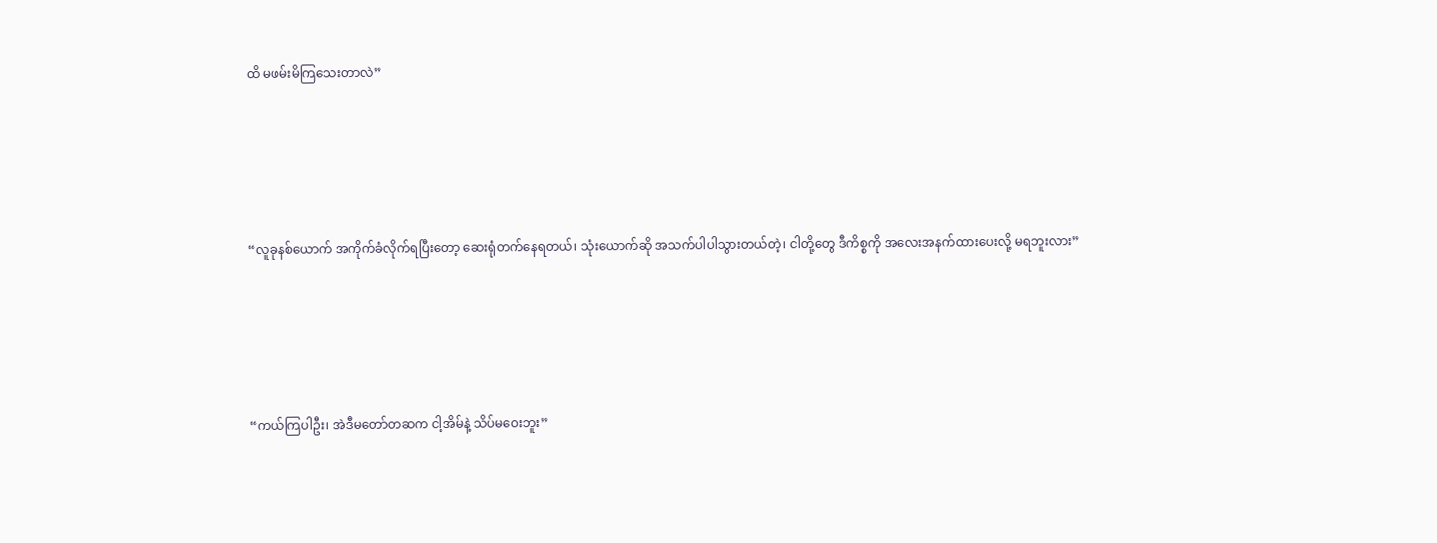ထိ မဖမ်းမိကြသေးတာလဲ”





“လူခုနစ်ယောက် အကိုက်ခံလိုက်ရပြီးတော့ ဆေးရုံတက်နေရတယ်၊ သုံးယောက်ဆို အသက်ပါပါသွားတယ်တဲ့၊ ငါတို့တွေ ဒီကိစ္စကို အလေးအနက်ထားပေးလို့ မရဘူးလား”





“ကယ်ကြပါဦး၊ အဲဒီမတော်တဆက ငါ့အိမ်နဲ့ သိပ်မဝေးဘူး”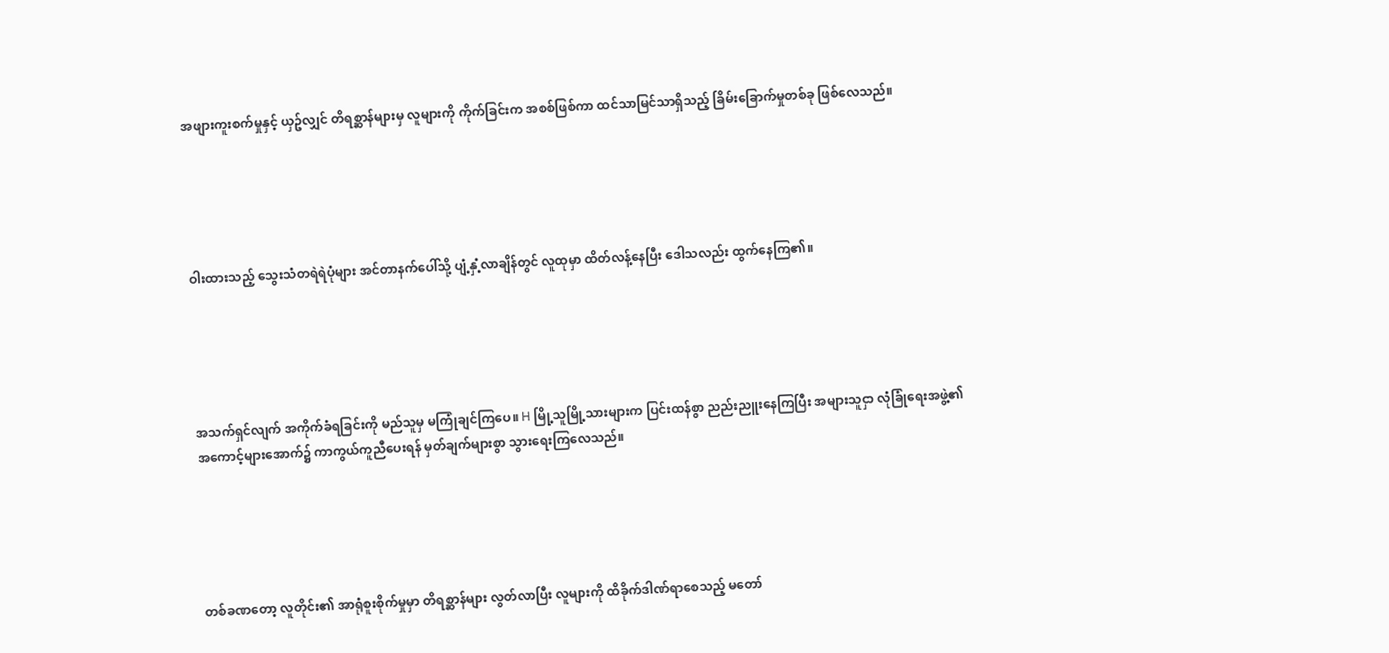အဖျားကူးစက်မှုနှင့် ယှဥ်လျှင် တိရစ္ဆာန်များမှ လူများကို ကိုက်ခြင်းက အစစ်ဖြစ်ကာ ထင်သာမြင်သာရှိသည့် ခြိမ်းခြောက်မှုတစ်ခု ဖြစ်လေသည်။





ဝါးထားသည့် သွေးသံတရဲရဲပုံများ အင်တာနက်ပေါ်သို့ ပျံ့နှံ့လာချိန်တွင် လူထုမှာ ထိတ်လန့်နေပြီး ဒေါသလည်း ထွက်နေကြ၏။





အသက်ရှင်လျက် အကိုက်ခံရခြင်းကို မည်သူမှ မကြုံချင်ကြပေ။ H မြို့သူမြို့သားများက ပြင်းထန်စွာ ညည်းညူးနေကြပြီး အများသူငှာ လုံခြုံရေးအဖွဲ့၏ အကောင့်များအောက်၌ ကာကွယ်ကူညီပေးရန် မှတ်ချက်များစွာ သွားရေးကြလေသည်။





တစ်ခဏတော့ လူတိုင်း၏ အာရုံစူးစိုက်မှုမှာ တိရစ္ဆာန်များ လွတ်လာပြီး လူများကို ထိခိုက်ဒါဏ်ရာစေသည့် မတော်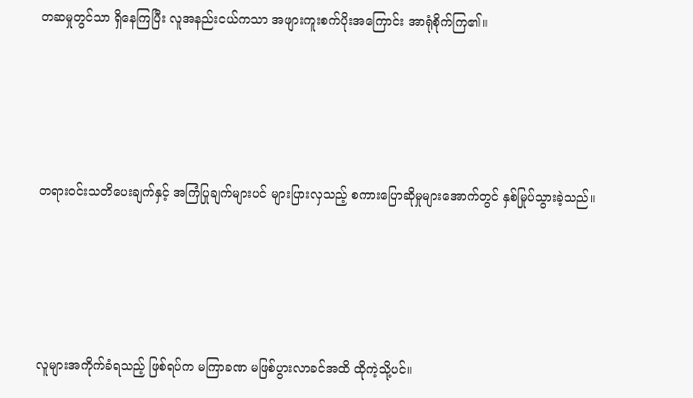တဆမှုတွင်သာ ရှိနေကြပြီး လူအနည်းငယ်ကသာ အဖျားကူးစက်ပိုးအကြောင်း အာရုံစိုက်ကြ၏။





တရားဝင်းသတိပေးချက်နှင့် အကြံပြုချက်များပင် များပြားလှသည့် စကားပြောဆိုမှုများအောက်တွင် နှစ်မြုပ်သွားခဲ့သည်။





လူများအကိုက်ခံရသည့် ဖြစ်ရပ်က မကြာခဏ မဖြစ်ပွားလာခင်အထိ ထိုကဲ့သို့ပင်။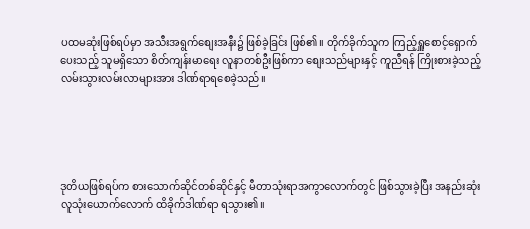ပထမဆုံးဖြစ်ရပ်မှာ အသီးအရွက်စျေးအနီး၌ ဖြစ်ခဲ့ခြင်း ဖြစ်၏။ တိုက်ခိုက်သူက ကြည့်ရှူစောင့်ရှောက်ပေးသည့် သူမရှိသော စိတ်ကျန်းမာရေး လူနာတစ်ဦးဖြစ်ကာ စျေးသည်များနှင့် ကူညီရန် ကြိုးစားခဲ့သည့် လမ်းသွားလမ်းလာများအား ဒါဏ်ရာရစေခဲ့သည်။





ဒုတိယဖြစ်ရပ်က စားသောက်ဆိုင်တစ်ဆိုင်နှင့် မီတာသုံးရာအကွာလောက်တွင် ဖြစ်သွားခဲ့ပြီး အနည်းဆုံး လူသုံးယောက်လောက် ထိခိုက်ဒါဏ်ရာ ရသွား၏။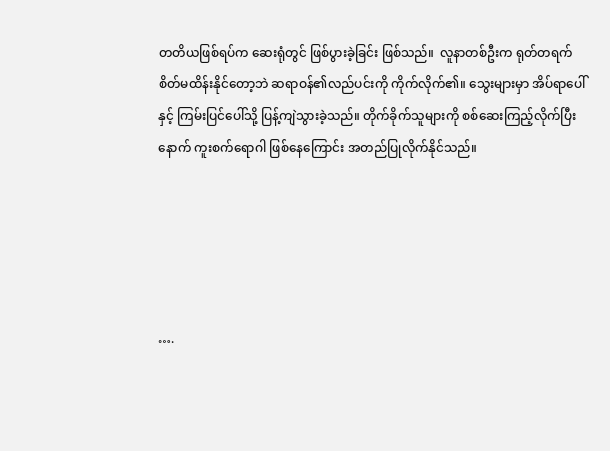တတိယဖြစ်ရပ်က ဆေးရုံတွင် ဖြစ်ပွားခဲ့ခြင်း ဖြစ်သည်။  လူနာတစ်ဦးက ရုတ်တရက် စိတ်မထိန်းနိုင်တော့ဘဲ ဆရာဝန်၏လည်ပင်းကို ကိုက်လိုက်၏။ သွေးများမှာ အိပ်ရာပေါ်နှင့် ကြမ်းပြင်ပေါ်သို့ ပြန့်ကျဲသွားခဲ့သည်။ တိုက်ခိုက်သူများကို စစ်ဆေးကြည့်လိုက်ပြီးနောက် ကူးစက်ရောဂါ ဖြစ်နေကြောင်း အတည်ပြုလိုက်နိုင်သည်။





….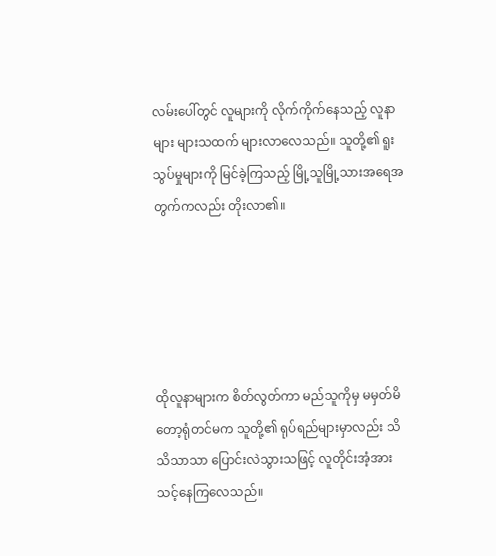လမ်းပေါ်တွင် လူများကို လိုက်ကိုက်နေသည့် လူနာများ များသထက် များလာလေသည်။ သူတို့၏ ရူးသွပ်မှုများကို မြင်ခဲ့ကြသည့် မြို့သူမြို့သားအရေအတွက်ကလည်း တိုးလာ၏။





ထိုလူနာများက စိတ်လွတ်ကာ မည်သူကိုမှ မမှတ်မိတော့ရုံတင်မက သူတို့၏ ရုပ်ရည်များမှာလည်း သိသိသာသာ ပြောင်းလဲသွားသဖြင့် လူတိုင်းအံ့အားသင့်နေကြလေသည်။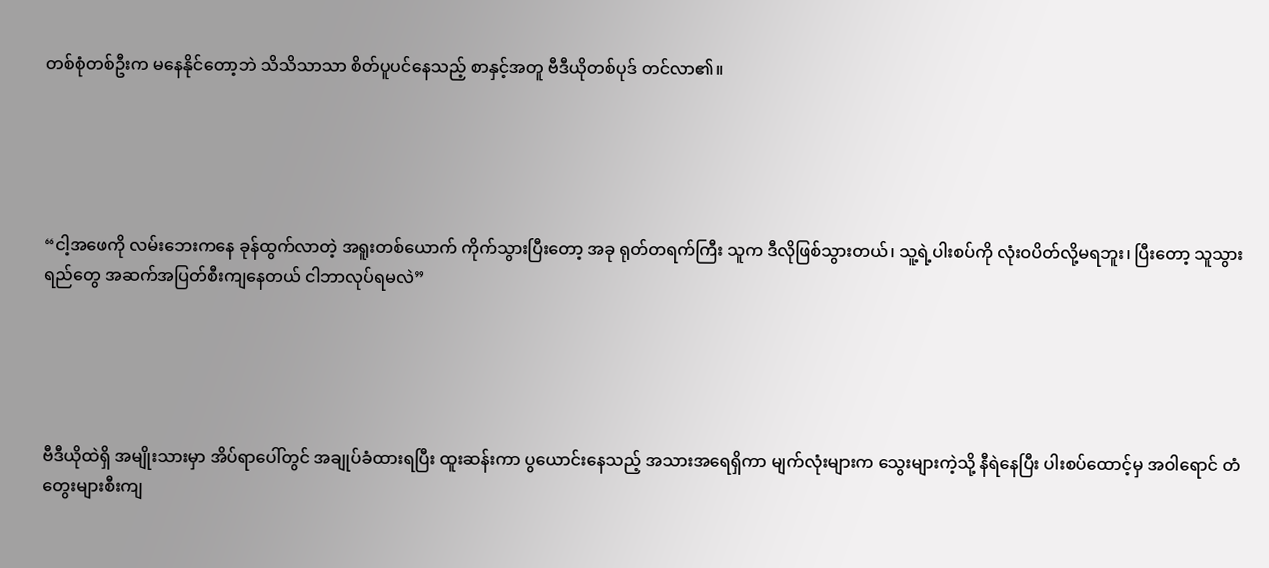တစ်စုံတစ်ဦးက မနေနိုင်တော့ဘဲ သိသိသာသာ စိတ်ပူပင်နေသည့် စာနှင့်အတူ ဗီဒီယိုတစ်ပုဒ် တင်လာ၏။





“ငါ့အဖေကို လမ်းဘေးကနေ ခုန်ထွက်လာတဲ့ အရူးတစ်ယောက် ကိုက်သွားပြီးတော့ အခု ရုတ်တရက်ကြီး သူက ဒီလိုဖြစ်သွားတယ်၊ သူ့ရဲ့ပါးစပ်ကို လုံးဝပိတ်လို့မရဘူး၊ ပြီးတော့ သူသွားရည်တွေ အဆက်အပြတ်စီးကျနေတယ် ငါဘာလုပ်ရမလဲ”





ဗီဒီယိုထဲရှိ အမျိုးသားမှာ အိပ်ရာပေါ်တွင် အချုပ်ခံထားရပြီး ထူးဆန်းကာ ပွယောင်းနေသည့် အသားအရေရှိကာ မျက်လုံးများက သွေးများကဲ့သို့ နီရဲနေပြီး ပါးစပ်ထောင့်မှ အဝါရောင် တံတွေးများစီးကျ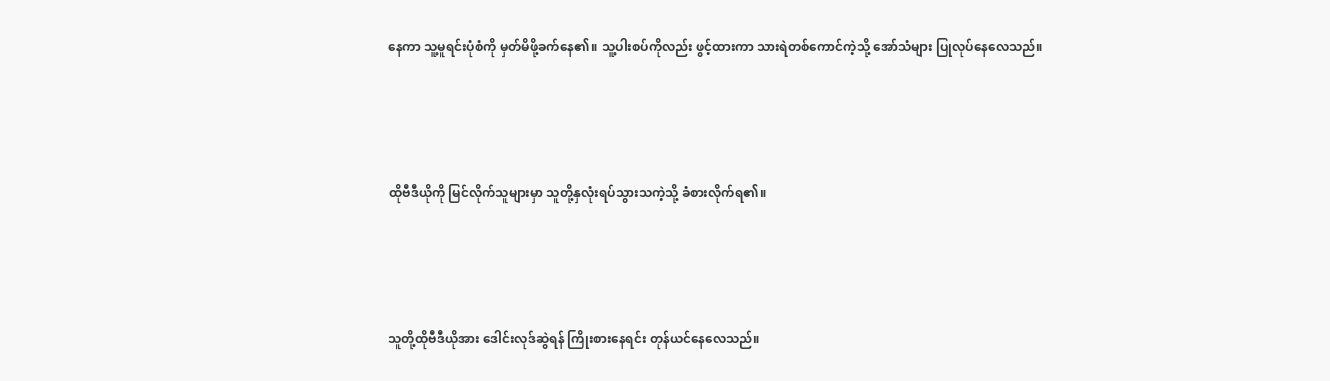နေကာ သူ့မူရင်းပုံစံကို မှတ်မိဖို့ခက်နေ၏။ သူ့ပါးစပ်ကိုလည်း ဖွင့်ထားကာ သားရဲတစ်ကောင်ကဲ့သို့ အော်သံများ ပြုလုပ်နေလေသည်။





ထိုဗီဒီယိုကို မြင်လိုက်သူများမှာ သူတို့နှလုံးရပ်သွားသကဲ့သို့ ခံစားလိုက်ရ၏။





သူတို့ထိုဗီဒီယိုအား ဒေါင်းလုဒ်ဆွဲရန် ကြိုးစားနေရင်း တုန်ယင်နေလေသည်။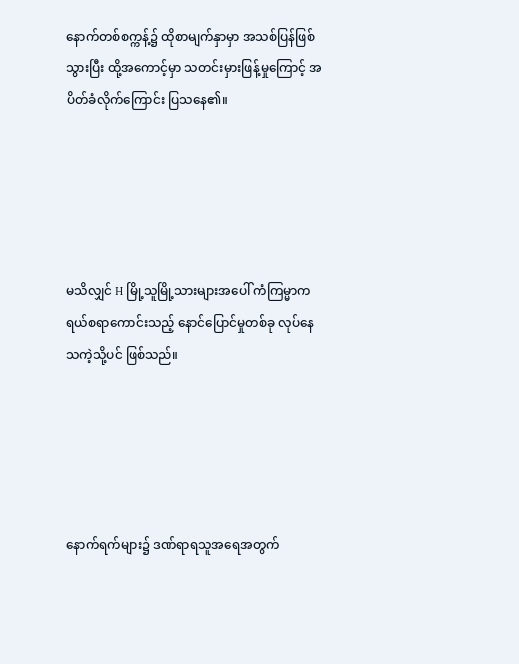နောက်တစ်စက္ကန့်၌ ထိုစာမျက်နှာမှာ အသစ်ပြန်ဖြစ်သွားပြီး ထို့အကောင့်မှာ သတင်းမှားဖြန့်မှုကြောင့် အပိတ်ခံလိုက်ကြောင်း ပြသနေ၏။





မသိလျှင် H မြို့သူမြို့သားများအပေါ် ကံကြမ္မာက ရယ်စရာကောင်းသည့် နောင်ပြောင်မှုတစ်ခု လုပ်နေသကဲ့သို့ပင် ဖြစ်သည်။





နောက်ရက်များ၌ ဒဏ်ရာရသူအရေအတွက်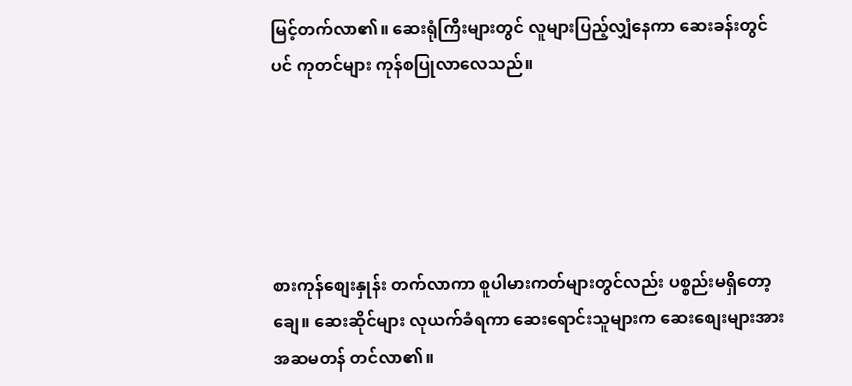မြင့်တက်လာ၏။ ဆေးရုံကြီးများတွင် လူများပြည့်လျှံနေကာ ဆေးခန်းတွင်ပင် ကုတင်များ ကုန်စပြုလာလေသည်။





စားကုန်စျေးနှုန်း တက်လာကာ စူပါမားကတ်များတွင်လည်း ပစ္စည်းမရှိတော့ချေ။ ဆေးဆိုင်များ လုယက်ခံရကာ ဆေးရောင်းသူများက ဆေးစျေးများအား အဆမတန် တင်လာ၏။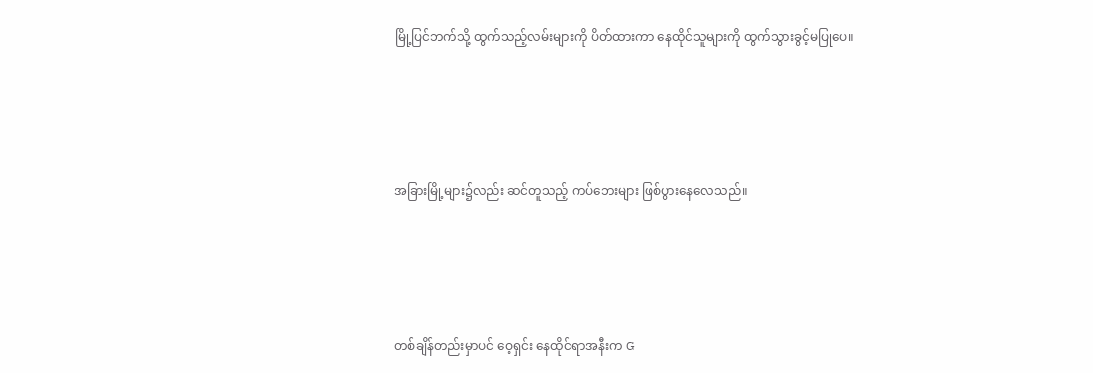မြို့ပြင်ဘက်သို့ ထွက်သည့်လမ်းများကို ပိတ်ထားကာ နေထိုင်သူများကို ထွက်သွားခွင့်မပြုပေ။





အခြားမြို့များ၌လည်း ဆင်တူသည့် ကပ်ဘေးများ ဖြစ်ပွားနေလေသည်။





တစ်ချိန်တည်းမှာပင် ဝေ့ရှင်း နေထိုင်ရာအနီးက G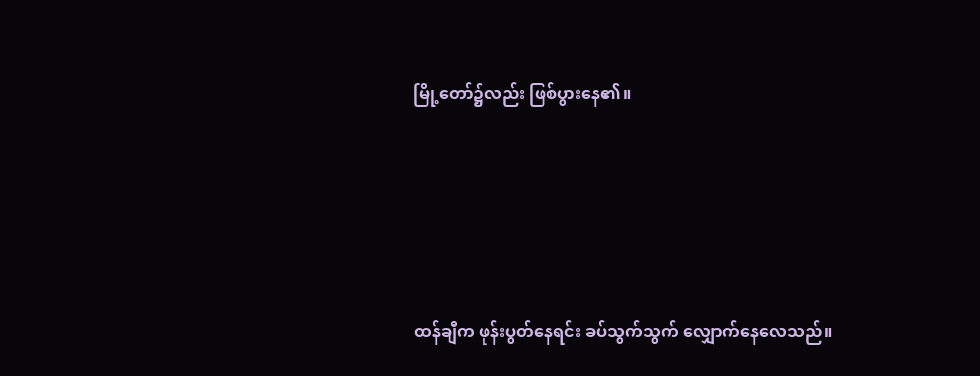မြို့တော်၌လည်း ဖြစ်ပွားနေ၏။





ထန်ချီက ဖုန်းပွတ်နေရင်း ခပ်သွက်သွက် လျှောက်နေလေသည်။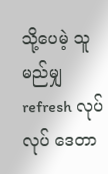သို့ပေမဲ့ သူ မည်မျှ refresh လုပ်လုပ် ဒေတာ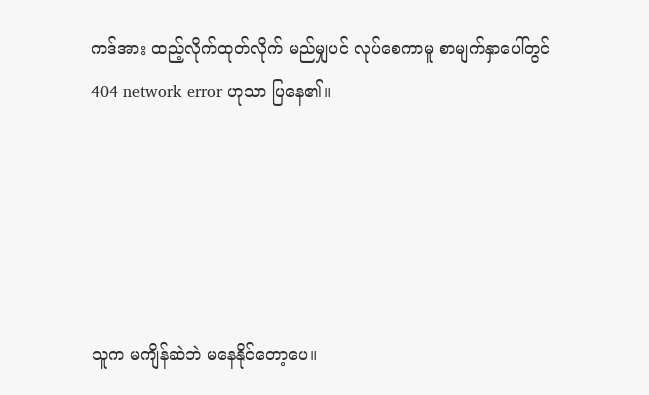ကဒ်အား ထည့်လိုက်ထုတ်လိုက် မည်မျှပင် လုပ်စေကာမူ စာမျက်နှာပေါ်တွင် 404 network error ဟုသာ ပြနေ၏။





သူက မကျိန်ဆဲဘဲ မနေနိုင်တော့ပေ။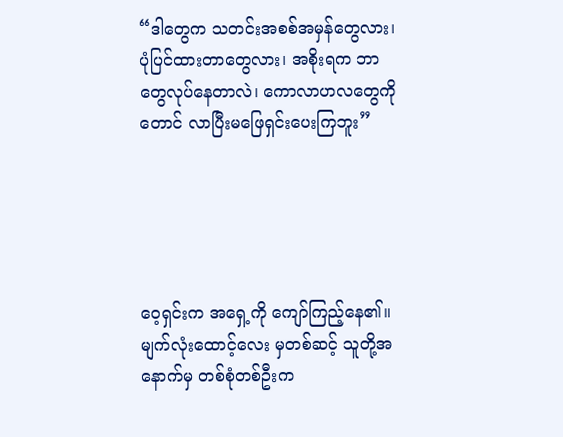“ဒါတွေက သတင်းအစစ်အမှန်တွေလား၊ ပုံပြင်ထားတာတွေလား၊ အစိုးရက ဘာတွေလုပ်နေတာလဲ၊ ကောလာဟလတွေကိုတောင် လာပြီးမဖြေရှင်းပေးကြဘူး”





ဝေ့ရှင်းက အရှေ့ကို ကျော်ကြည့်နေ၏။ မျက်လုံးထောင့်လေး မှတစ်ဆင့် သူတို့အနောက်မှ တစ်စုံတစ်ဦးက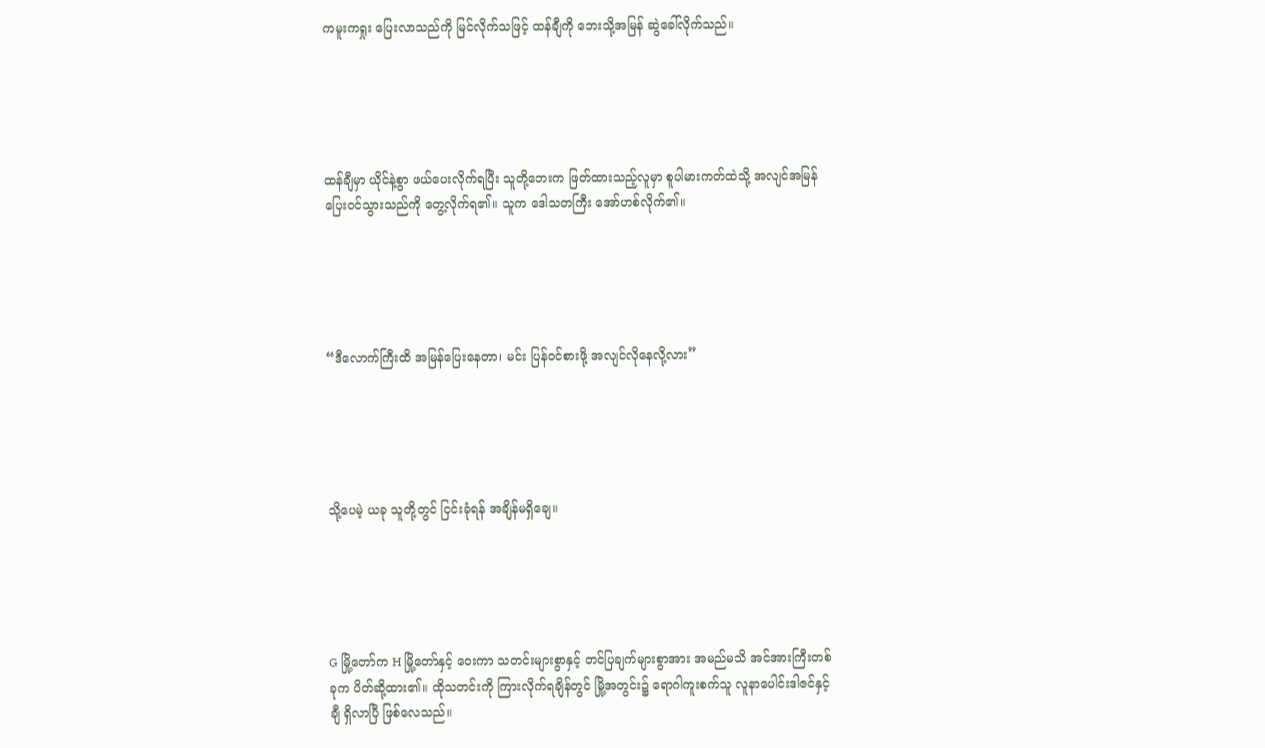ကမူးကရှုး ပြေးလာသည်ကို မြင်လိုက်သဖြင့် ထန်ချီကို ဘေးသို့အမြန် ဆွဲခေါ်လိုက်သည်။





ထန်ချီမှာ ယိုင်နဲ့စွာ ဖယ်ပေးလိုက်ရပြီး သူတို့ဘေးက ဖြတ်ထားသည့်လူမှာ စူပါမားကတ်ထဲသို့ အလျင်အမြန် ပြေးဝင်သွားသည်ကို တွေ့လိုက်ရ၏။ သူက ဒေါသတကြီး အော်ဟစ်လိုက်၏။





“ဒီလောက်ကြီးထိ အမြန်ပြေးနေတာ၊ မင်း ပြန်ဝင်စားဖို့ အလျင်လိုနေလို့လား”





သို့ပေမဲ့ ယခု သူတို့တွင် ငြင်းခုံရန် အချိန်မရှိချေ။





G မြို့တော်က H မြို့တော်နှင့် ဝေးကာ သတင်းများစွာနှင့် တင်ပြချက်များစွာအား အမည်မသိ အင်အားကြီးတစ်ခုက ပိတ်ဆို့ထား၏။ ထိုသတင်းကို ကြားလိုက်ရချိန်တွင် မြို့အတွင်း၌ ရောဂါကူးစက်သူ လူနာပေါင်းဒါဇင်နှင့်ချီ ရှိလာပြီ ဖြစ်လေသည်။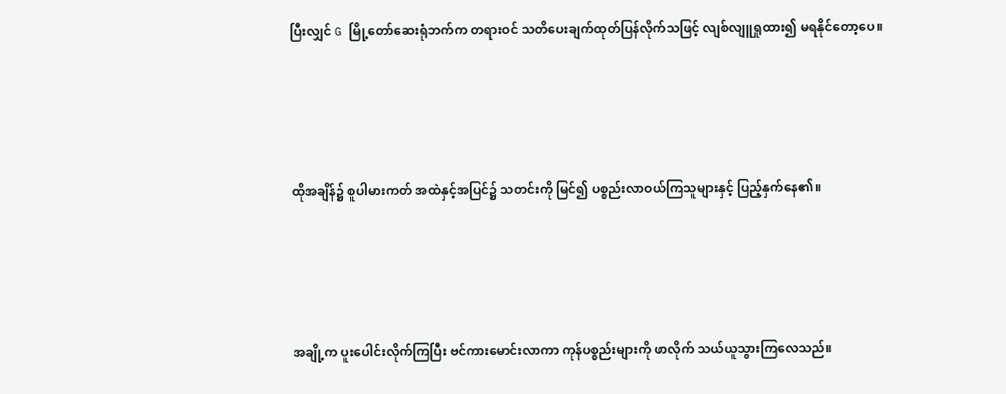ပြီးလျှင် G မြို့တော်ဆေးရုံဘက်က တရားဝင် သတိပေးချက်ထုတ်ပြန်လိုက်သဖြင့် လျစ်လျူရှုထား၍ မရနိုင်တော့ပေ။





ထိုအချိန်၌ စူပါမားကတ် အထဲနှင့်အပြင်၌ သတင်းကို မြင်၍ ပစ္စည်းလာဝယ်ကြသူများနှင့် ပြည့်နှက်နေ၏။





အချို့က ပူးပေါင်းလိုက်ကြပြီး ဗင်ကားမောင်းလာကာ ကုန်ပစ္စည်းများကို ဖာလိုက် သယ်ယူသွားကြလေသည်။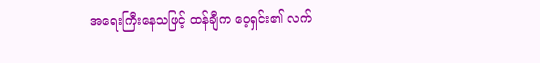အရေးကြီးနေသဖြင့် ထန်ချီက ဝေ့ရှင်း၏ လက်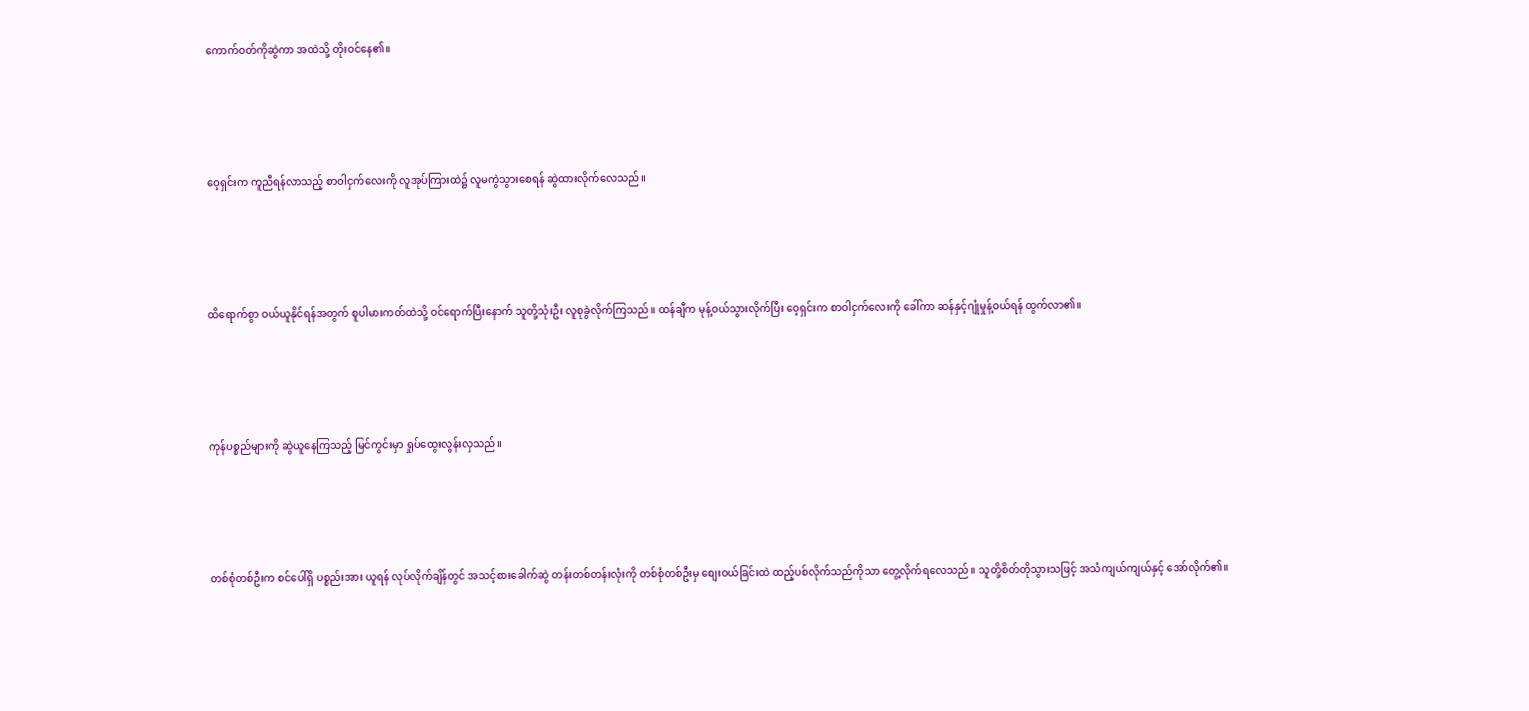ကောက်ဝတ်ကိုဆွဲကာ အထဲသို့ တိုးဝင်နေ၏။





ဝေ့ရှင်းက ကူညီရန်လာသည့် စာဝါငှက်လေးကို လူအုပ်ကြားထဲ၌ လူမကွဲသွားစေရန် ဆွဲထားလိုက်လေသည်။





ထိရောက်စွာ ဝယ်ယူနိုင်ရန်အတွက် စူပါမားကတ်ထဲသို့ ဝင်ရောက်ပြီးနောက် သူတို့သုံးဦး လူစုခွဲလိုက်ကြသည်။ ထန်ချီက မုန့်ဝယ်သွားလိုက်ပြီး ဝေ့ရှင်းက စာဝါငှက်လေးကို ခေါ်ကာ ဆန်နှင့်ဂျုံမှုန့်ဝယ်ရန် ထွက်လာ၏။





ကုန်ပစ္စည်များကို ဆွဲယူနေကြသည့် မြင်ကွင်းမှာ ရှုပ်ထွေးလွန်းလှသည်။





တစ်စုံတစ်ဦးက စင်ပေါ်ရှိ ပစ္စည်းအား ယူရန် လုပ်လိုက်ချိန်တွင် အသင့်စားခေါက်ဆွဲ တန်းတစ်တန်းလုံးကို တစ်စုံတစ်ဦးမှ စျေးဝယ်ခြင်းထဲ ထည့်ပစ်လိုက်သည်ကိုသာ တွေ့လိုက်ရလေသည်။ သူတို့စိတ်တိုသွားသဖြင့် အသံကျယ်ကျယ်နှင့် အော်လိုက်၏။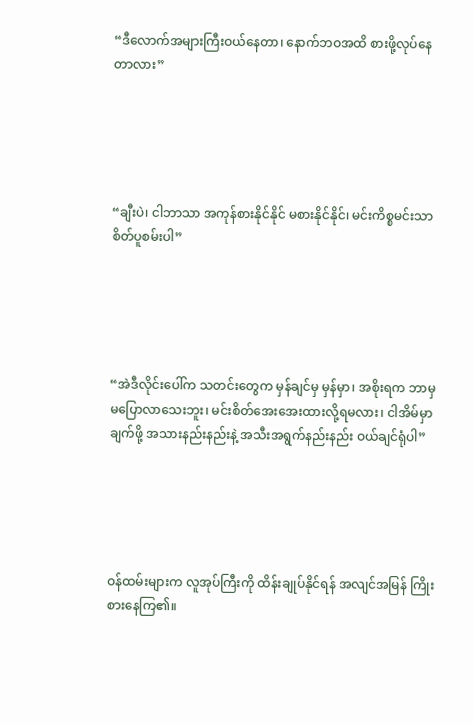“ဒီလောက်အများကြီးဝယ်နေတာ၊ နောက်ဘဝအထိ စားဖို့လုပ်နေတာလား”





“ချီးပဲ၊ ငါဘာသာ အကုန်စားနိုင်နိုင် မစားနိုင်နိုင်၊ မင်းကိစ္စမင်းသာ စိတ်ပူစမ်းပါ”





“အဲဒီလိုင်းပေါ်က သတင်းတွေက မှန်ချင်မှ မှန်မှာ၊ အစိုးရက ဘာမှမပြောလာသေးဘူး၊ မင်းစိတ်အေးအေးထားလို့ရမလား၊ ငါအိမ်မှာချက်ဖို့ အသားနည်းနည်းနဲ့ အသီးအရွက်နည်းနည်း ဝယ်ချင်ရုံပါ”





ဝန်ထမ်းများက လူအုပ်ကြီးကို ထိန်းချုပ်နိုင်ရန် အလျင်အမြန် ကြိုးစားနေကြ၏။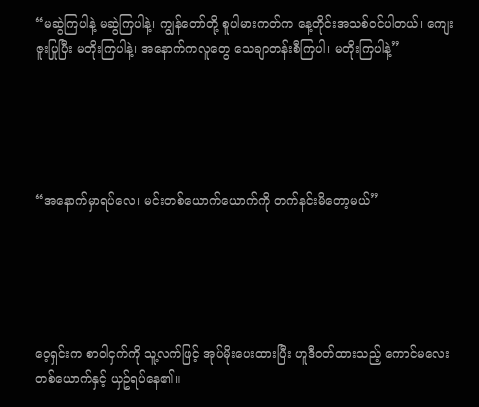“မဆွဲကြပါနဲ့ မဆွဲကြပါနဲ့၊ ကျွန်တော်တို့ စူပါမားကတ်က နေ့တိုင်းအသစ်ဝင်ပါတယ်၊ ကျေးဇူးပြုပြီး မတိုးကြပါနဲ့၊ အနောက်ကလူတွေ သေချာတန်းစီကြပါ၊ မတိုးကြပါနဲ့”





“အနောက်မှာရပ်လေ၊ မင်းတစ်ယောက်ယောက်ကို တက်နင်းမိတော့မယ်”





ဝေ့ရှင်းက စာဝါငှက်ကို သူ့လက်ဖြင့် အုပ်မိုးပေးထားပြီး ဟူဒီဝတ်ထားသည့် ကောင်မလေးတစ်ယောက်နှင့် ယှဥ်ရပ်နေ၏။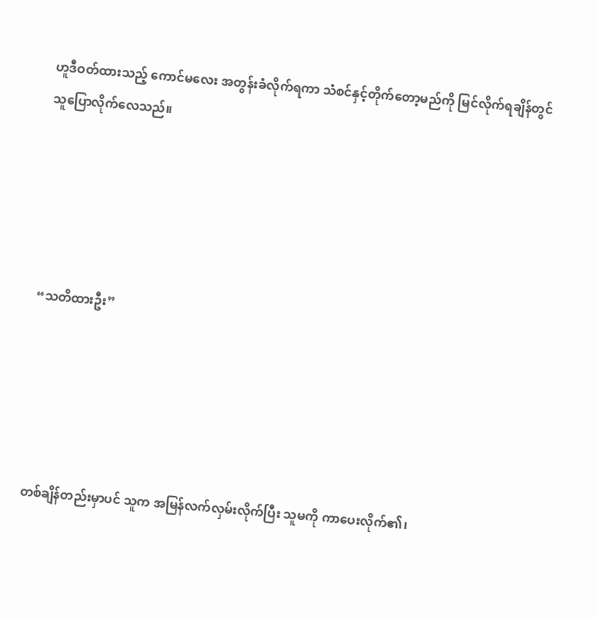ဟူဒီဝတ်ထားသည့် ကောင်မလေး အတွန်းခံလိုက်ရကာ သံစင်နှင့်တိုက်တော့မည်ကို မြင်လိုက်ရချိန်တွင် သူပြောလိုက်လေသည်။





“သတိထားဦး”





တစ်ချိန်တည်းမှာပင် သူက အမြန်လက်လှမ်းလိုက်ပြီး သူမကို ကာပေးလိုက်၏၊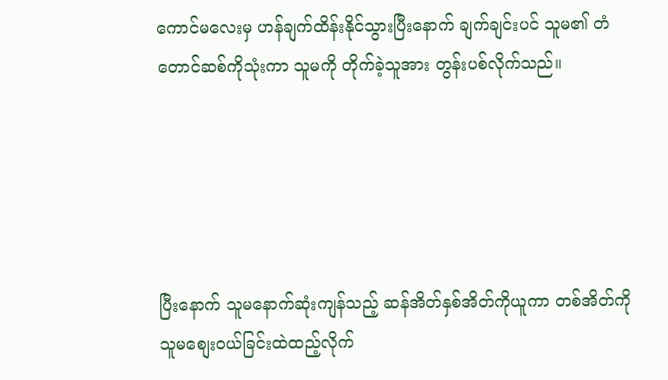ကောင်မလေးမှ ဟန်ချက်ထိန်းနိုင်သွားပြီးနောက် ချက်ချင်းပင် သူမ၏ တံတောင်ဆစ်ကိုသုံးကာ သူမကို တိုက်ခဲ့သူအား တွန်းပစ်လိုက်သည်။





ပြီးနောက် သူမနောက်ဆုံးကျန်သည့် ဆန်အိတ်နှစ်အိတ်ကိုယူကာ တစ်အိတ်ကို သူမစျေးဝယ်ခြင်းထဲထည့်လိုက်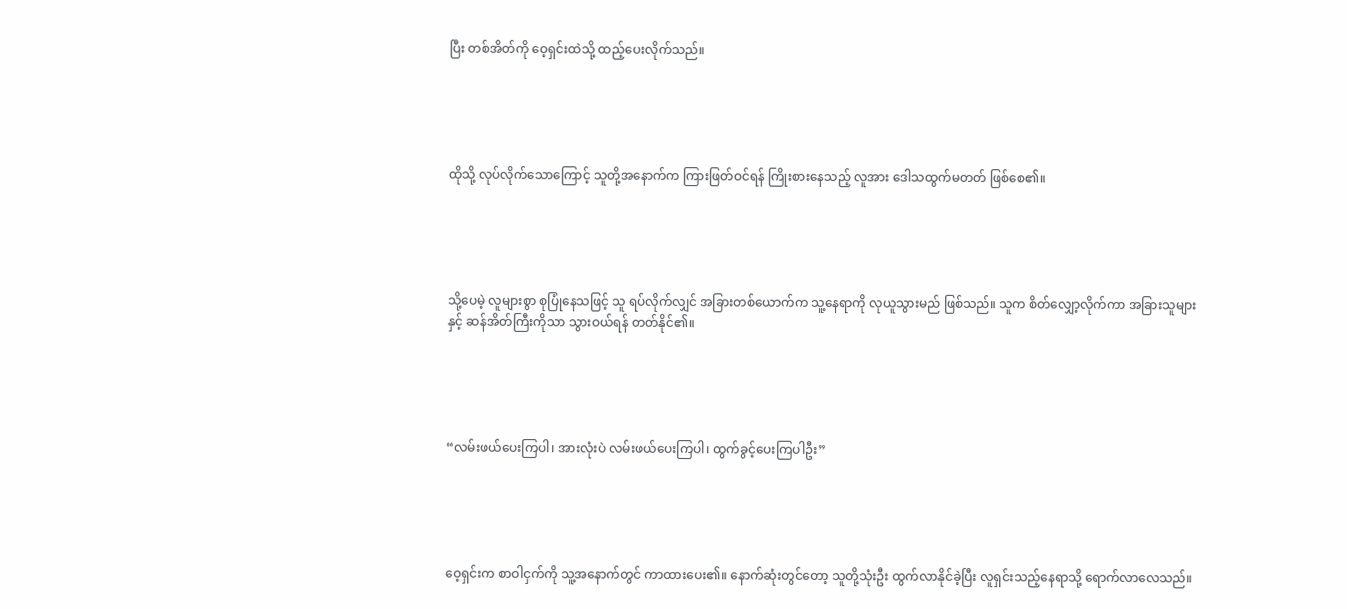ပြီး တစ်အိတ်ကို ဝေ့ရှင်းထဲသို့ ထည့်ပေးလိုက်သည်။





ထိုသို့ လုပ်လိုက်သောကြောင့် သူတို့အနောက်က ကြားဖြတ်ဝင်ရန် ကြိုးစားနေသည့် လူအား ဒေါသထွက်မတတ် ဖြစ်စေ၏။





သို့ပေမဲ့ လူများစွာ စုပြုံနေသဖြင့် သူ ရပ်လိုက်လျှင် အခြားတစ်ယောက်က သူ့နေရာကို လုယူသွားမည် ဖြစ်သည်။ သူက စိတ်လျှော့လိုက်ကာ အခြားသူများနှင့် ဆန်အိတ်ကြီးကိုသာ သွားဝယ်ရန် တတ်နိုင်၏။





“လမ်းဖယ်ပေးကြပါ၊ အားလုံးပဲ လမ်းဖယ်ပေးကြပါ၊ ထွက်ခွင့်ပေးကြပါဦး”





ဝေ့ရှင်းက စာဝါငှက်ကို သူ့အနောက်တွင် ကာထားပေး၏။ နောက်ဆုံးတွင်တော့ သူတို့သုံးဦး ထွက်လာနိုင်ခဲ့ပြီး လူရှင်းသည့်နေရာသို့ ရောက်လာလေသည်။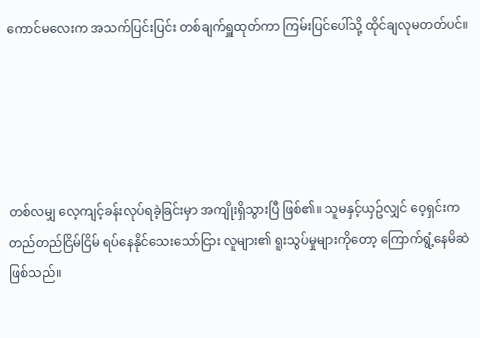ကောင်မလေးက အသက်ပြင်းပြင်း တစ်ချက်ရှူထုတ်ကာ ကြမ်းပြင်ပေါ်သို့ ထိုင်ချလုမတတ်ပင်။





တစ်လမျှ လေ့ကျင့်ခန်းလုပ်ရခဲ့ခြင်းမှာ အကျိုးရှိသွားပြီ ဖြစ်၏။ သူမနှင့်ယှဥ်လျှင် ဝေ့ရှင်းက တည်တည်ငြိမ်ငြိမ် ရပ်နေနိုင်သေးသော်ငြား လူများ၏ ရူးသွပ်မှုများကိုတော့ ကြောက်ရွံ့နေမိဆဲ ဖြစ်သည်။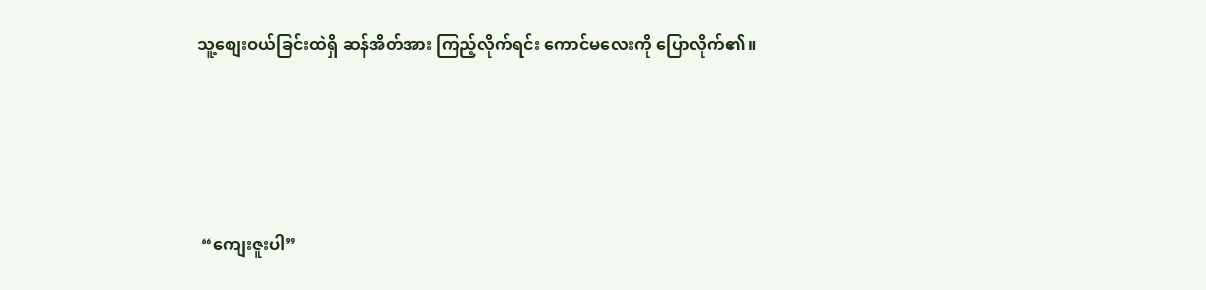သူ့စျေးဝယ်ခြင်းထဲရှိ ဆန်အိတ်အား ကြည့်လိုက်ရင်း ကောင်မလေးကို ပြောလိုက်၏။





 “ကျေးဇူးပါ”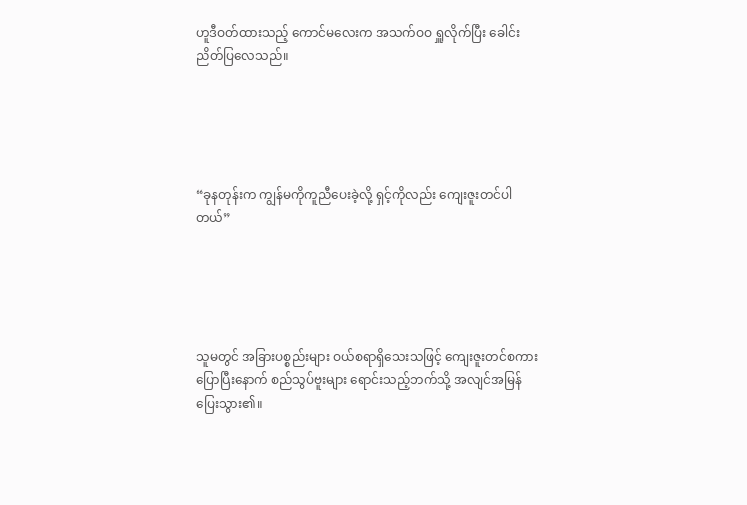ဟူဒီဝတ်ထားသည့် ကောင်မလေးက အသက်ဝဝ ရှူလိုက်ပြီး ခေါင်းညိတ်ပြလေသည်။





“ခုနတုန်းက ကျွန်မကိုကူညီပေးခဲ့လို့ ရှင့်ကိုလည်း ကျေးဇူးတင်ပါတယ်”





သူမတွင် အခြားပစ္စည်းများ ဝယ်စရာရှိသေးသဖြင့် ကျေးဇူးတင်စကားပြောပြီးနောက် စည်သွပ်ဗူးများ ရောင်းသည့်ဘက်သို့ အလျင်အမြန် ပြေးသွား၏။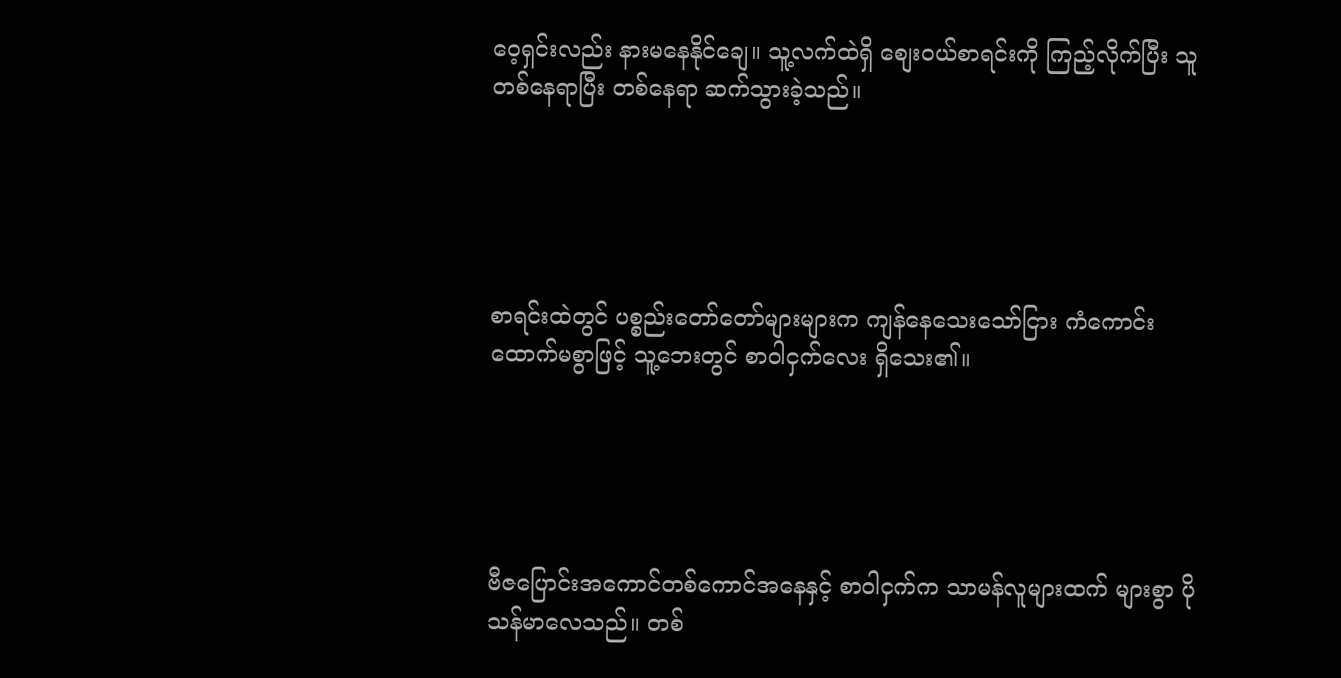ဝေ့ရှင်းလည်း နားမနေနိုင်ချေ။ သူ့လက်ထဲရှိ စျေးဝယ်စာရင်းကို ကြည့်လိုက်ပြီး သူတစ်နေရာပြီး တစ်နေရာ ဆက်သွားခဲ့သည်။





စာရင်းထဲတွင် ပစ္စည်းတော်တော်များများက ကျန်နေသေးသော်ငြား ကံကောင်းထောက်မစွာဖြင့် သူ့ဘေးတွင် စာဝါငှက်လေး ရှိသေး၏။





ဗီဇပြောင်းအကောင်တစ်ကောင်အနေနှင့် စာဝါငှက်က သာမန်လူများထက် များစွာ ပိုသန်မာလေသည်။ တစ်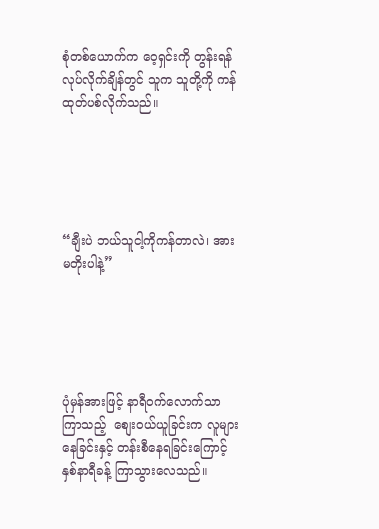စုံတစ်ယောက်က ဝေ့ရှင်းကို တွန်းရန် လုပ်လိုက်ချိန်တွင် သူက သူတို့ကို ကန်ထုတ်ပစ်လိုက်သည်။





“ချီးပဲ ဘယ်သူငါ့ကိုကန်တာလဲ၊ အား မတိုးပါနဲ့”





ပုံမှန်အားဖြင့် နာရီဝက်လောက်သာ ကြာသည့်  စျေးဝယ်ယူခြင်းက လူများနေခြင်းနှင့် တန်းစီနေရခြင်းကြောင့် နှစ်နာရီခန့် ကြာသွားလေသည်။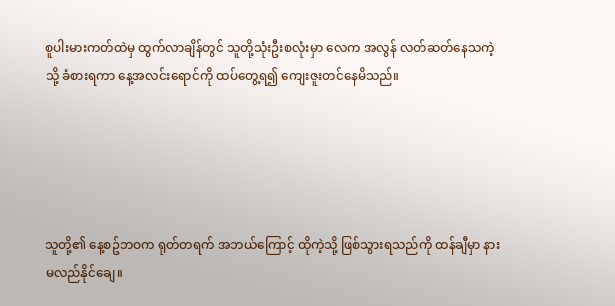စူပါးမားကတ်ထဲမှ ထွက်လာချိန်တွင် သူတို့သုံးဦးစလုံးမှာ လေက အလွန် လတ်ဆတ်နေသကဲ့သို့ ခံစားရကာ နေ့အလင်းရောင်ကို ထပ်တွေ့ရ၍ ကျေးဇူးတင်နေမိသည်။





သူတို့၏ နေ့စဥ်ဘဝက ရုတ်တရက် အဘယ်ကြောင့် ထိုကဲ့သို့ ဖြစ်သွားရသည်ကို ထန်ချီမှာ နားမလည်နိုင်ချေ။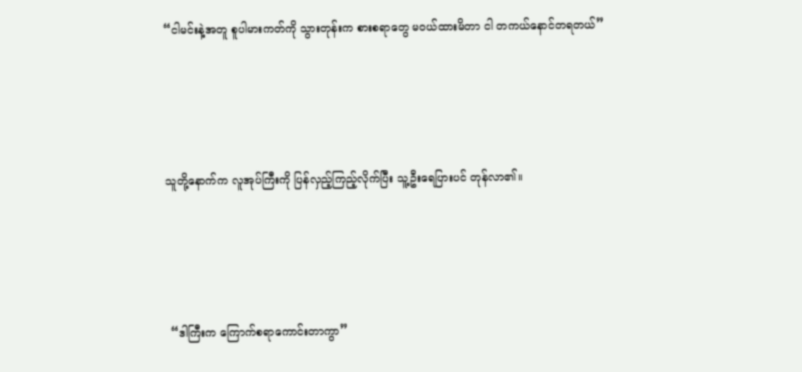“ငါမင်းနဲ့အတူ စူပါမားကတ်ကို သွားတုန်းက စားစရာတွေ မဝယ်ထားမိတာ ငါ တကယ်နောင်တရတယ်”





သူတို့နောက်က လူအုပ်ကြီးကို ပြန်လှည့်ကြည့်လိုက်ပြီး သူ့ဦးရေပြားပင် တုန်လာ၏။





 “ဒါကြီးက ကြောက်စရာကောင်းတာကွာ”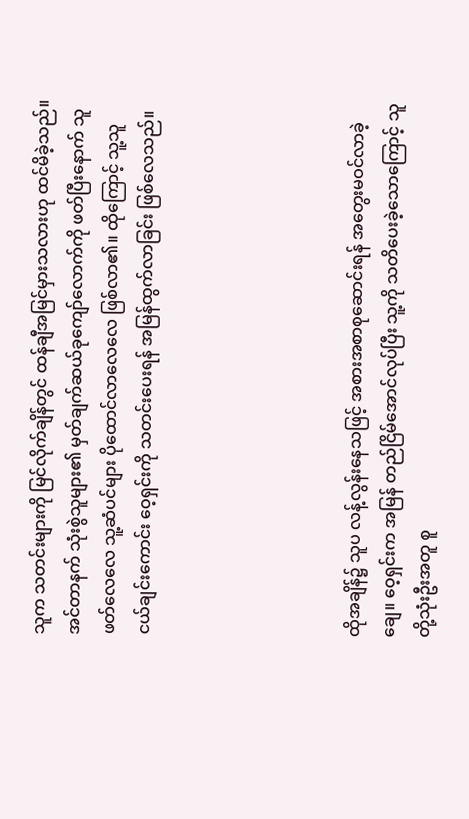သူက သတင်းများကို မြင်လိုက်ချိန်တွင် ထန်ချီအမြင်မှားသလားဟု ထင်မိခဲ့သည်။ အင်တာနက် သုံးစွဲသူများ၏ မှတ်ချက်ဆယ်ခုကျော်လောက်ကို ဖတ်ပြီးနောက် သူဖတ်လေလေ သူ့ဆံပင်များ ပိုထောင်လာလေလေ ဖြစ်လာ၏။ ထိုကြောင့် သူ့သူငယ်ချင်းကောင်း ဝေ့ရှင်းကို သတင်းပေးရန် အမြန်ထွက်လာခြင်း ဖြစ်လေသည်။





ထိုအချိန်၌ သူပ လန့်လွန်းနေသဖြင့် အစားအစာစုဆောင်းရန် အတွေးမဝင်လာခဲ့ချေ။ ဝေ့ရှင်းက အမြန် တည်ငြိမ်အောင်လုပ်ပြီး သူ့ကို သတိပေးခဲ့သောကြောင့် သူတို့သုံးဦးအတူ စူ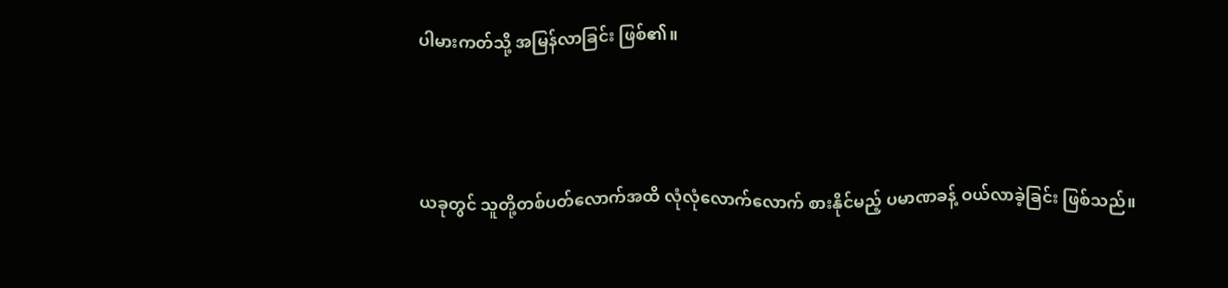ပါမားကတ်သို့ အမြန်လာခြင်း ဖြစ်၏။





ယခုတွင် သူတို့တစ်ပတ်လောက်အထိ လုံလုံလောက်လောက် စားနိုင်မည့် ပမာဏခန့် ဝယ်လာခဲ့ခြင်း ဖြစ်သည်။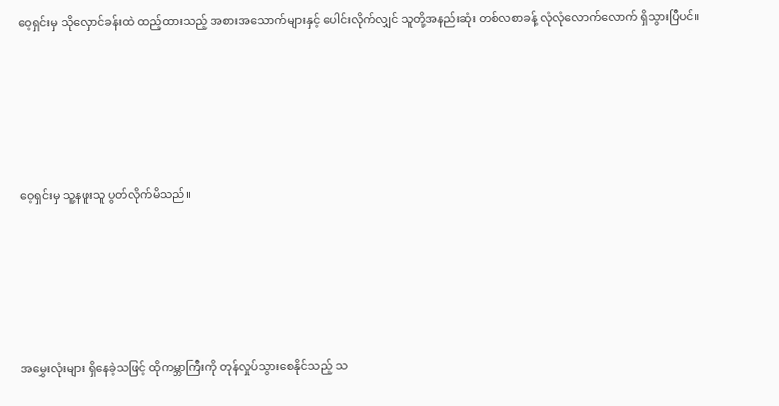ဝေ့ရှင်းမှ သိုလှောင်ခန်းထဲ ထည့်ထားသည့် အစားအသောက်များနှင့် ပေါင်းလိုက်လျှင် သူတို့အနည်းဆုံး တစ်လစာခန့် လုံလုံလောက်လောက် ရှိသွားပြီပင်။





ဝေ့ရှင်းမှ သူ့နဖူးသူ ပွတ်လိုက်မိသည်။





အမွှေးလုံးများ ရှိနေခဲ့သဖြင့် ထိုကမ္ဘာကြီးကို တုန်လှုပ်သွားစေနိုင်သည့် သ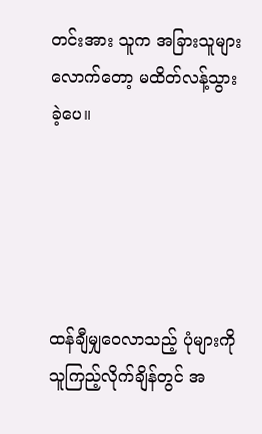တင်းအား သူက အခြားသူများလောက်တော့ မထိတ်လန့်သွားခဲ့ပေ။





ထန်ချီမျှဝေလာသည့် ပုံများကို  သူကြည့်လိုက်ချိန်တွင် အ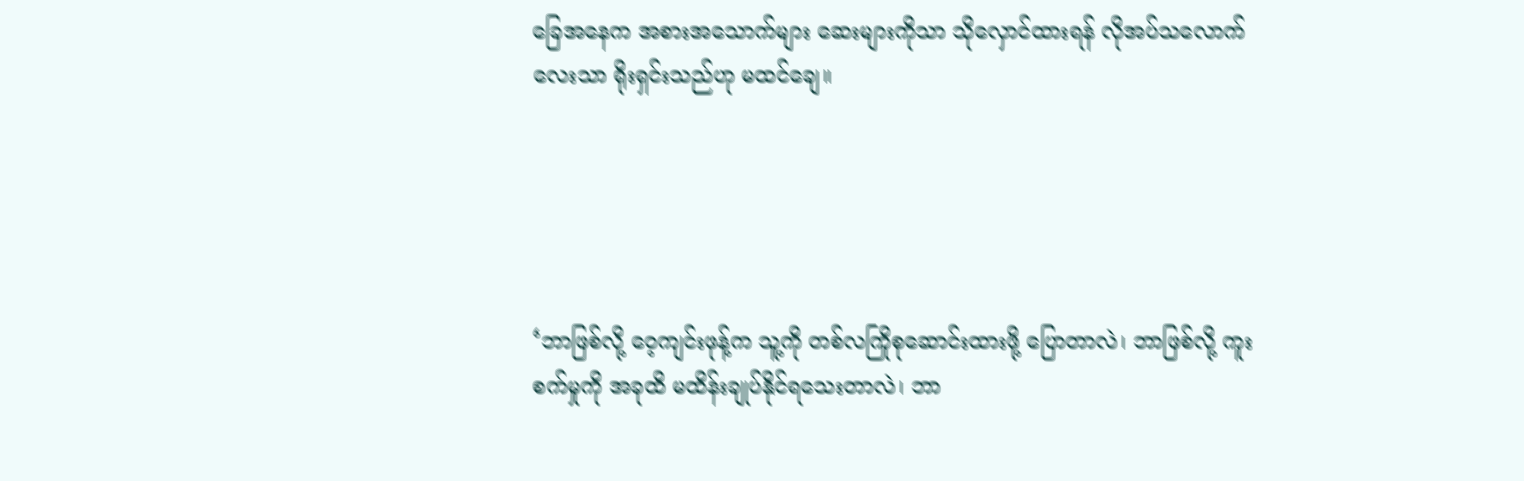ခြေအနေက အစားအသောက်များ ဆေးများကိုသာ သိုလှောင်ထားရန် လိုအပ်သလောက်လေးသာ ရိုးရှင်းသည်ဟု မထင်ချေ။





‘ဘာဖြစ်လို့ ဝေ့ကျင်းဖုန့်က သူ့ကို တစ်လကြိုစုဆောင်းထားဖို့ ပြောတာလဲ၊ ဘာဖြစ်လို့ ကူးစက်မှုကို အခုထိ မထိန်းချုပ်နိုင်ရသေးတာလဲ၊ ဘာ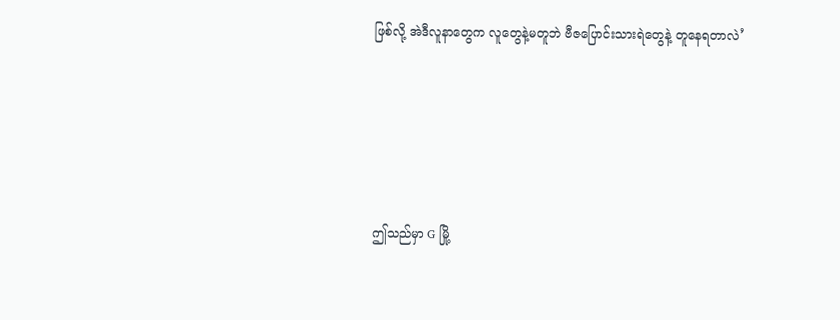ဖြစ်လို့ အဲဒီလူနာတွေက လူတွေနဲ့မတူဘဲ ဗီဇပြောင်းသားရဲတွေနဲ့ တူနေရတာလဲ’





ဤသည်မှာ G မြို့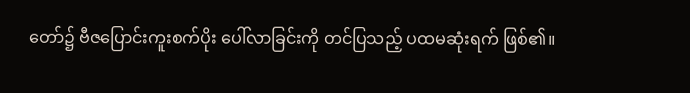တော်၌ ဗီဇပြောင်းကူးစက်ပိုး ပေါ်လာခြင်းကို တင်ပြသည့် ပထမဆုံးရက် ဖြစ်၏။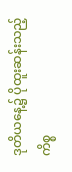ဒုတိယနေ့၌ ပိုထူးဆန်းသည့် ကိစ္စ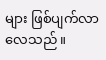များ ဖြစ်ပျက်လာလေသည်။